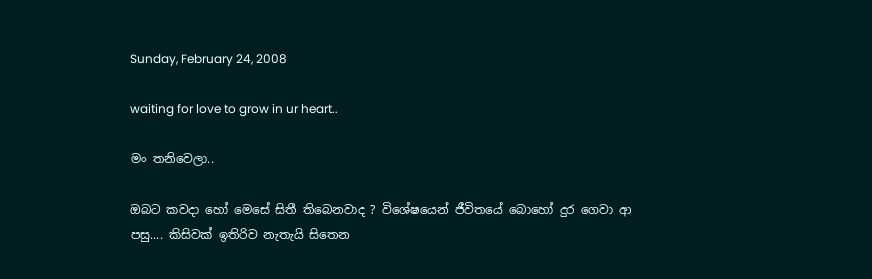Sunday, February 24, 2008

waiting for love to grow in ur heart..

මං තනිවෙලා..

ඔබට කවදා හෝ මෙසේ සිතී තිබෙනවාද ? විශේෂයෙන් ජීවිතයේ බොහෝ දුර ගෙවා ආ පසු.... කිසිවක් ඉතිරිව නැතැයි සිතෙන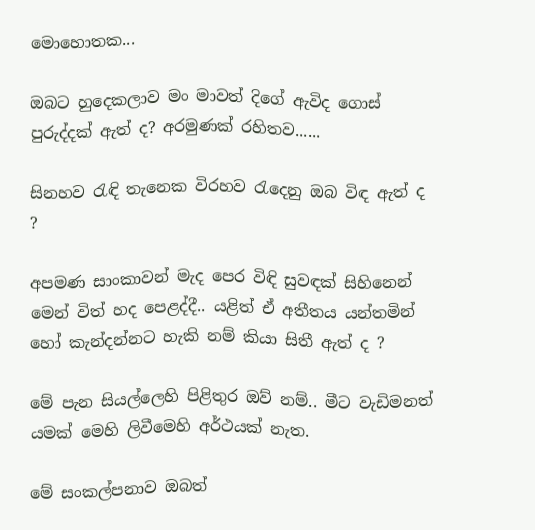මොහොතක...

ඔබට හුදෙකලාව මං මාවත් දි‍ගේ ඇවිද ගොස් පුරුද්දක් ඇත් ද? අරමුණක් රහිතව......

සිනහව රැඳි තැනෙක විරහව රැදෙනු ඔබ විඳ ඇත් ද ?

අපමණ සාංකාවන් මැද පෙර විඳි සුවඳක් සිහිනෙන් මෙන් විත් හද පෙළද්දී.. යළිත් ඒ අතීතය යන්තමින් හෝ කැන්දන්නට හැකි නම් කියා සිතී ඇත් ද ?

මේ පැන සියල්ලෙහි පිළිතුර ඔව් නම්.. මී‍ට වැඩිමනත් යමක් මෙහි ලිවීමෙහි අර්ථයක් නැත.

මේ සංකල්පනාව ඔබත්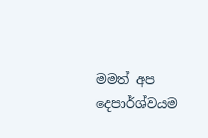මමත් අප දෙපාර්ශ්වයම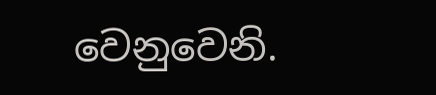වෙනුවෙනි.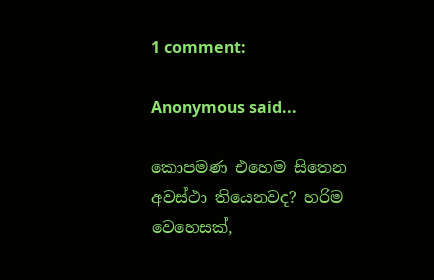1 comment:

Anonymous said...

කොපමණ එහෙම සිතෙන අවස්ථා තියෙනවද? හරිම වෙහෙසක්,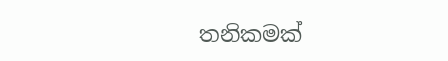තනිකමක්